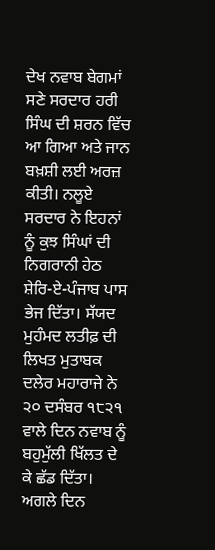ਦੇਖ ਨਵਾਬ ਬੇਗਮਾਂ ਸਣੇ ਸਰਦਾਰ ਹਰੀ ਸਿੰਘ ਦੀ ਸ਼ਰਨ ਵਿੱਚ ਆ ਗਿਆ ਅਤੇ ਜਾਨ ਬਖ਼ਸ਼ੀ ਲਈ ਅਰਜ਼ ਕੀਤੀ। ਨਲੂਏ ਸਰਦਾਰ ਨੇ ਇਹਨਾਂ ਨੂੰ ਕੁਝ ਸਿੰਘਾਂ ਦੀ ਨਿਗਰਾਨੀ ਹੇਠ ਸ਼ੇਰਿ-ਏ-ਪੰਜਾਬ ਪਾਸ ਭੇਜ ਦਿੱਤਾ। ਸੱਯਦ ਮੁਹੰਮਦ ਲਤੀਫ਼ ਦੀ ਲਿਖਤ ਮੁਤਾਬਕ ਦਲੇਰ ਮਹਾਰਾਜੇ ਨੇ ੨੦ ਦਸੰਬਰ ੧੮੨੧ ਵਾਲੇ ਦਿਨ ਨਵਾਬ ਨੂੰ ਬਹੁਮੁੱਲੀ ਖਿੱਲਤ ਦੇ ਕੇ ਛੱਡ ਦਿੱਤਾ। ਅਗਲੇ ਦਿਨ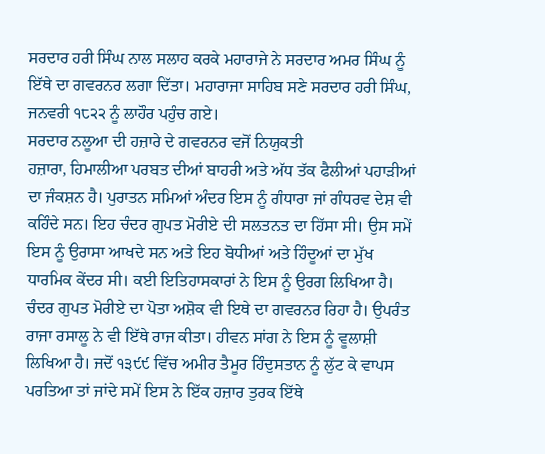ਸਰਦਾਰ ਹਰੀ ਸਿੰਘ ਨਾਲ ਸਲਾਹ ਕਰਕੇ ਮਹਾਰਾਜੇ ਨੇ ਸਰਦਾਰ ਅਮਰ ਸਿੰਘ ਨੂੰ ਇੱਥੇ ਦਾ ਗਵਰਨਰ ਲਗਾ ਦਿੱਤਾ। ਮਹਾਰਾਜਾ ਸਾਹਿਬ ਸਣੇ ਸਰਦਾਰ ਹਰੀ ਸਿੰਘ, ਜਨਵਰੀ ੧੮੨੨ ਨੂੰ ਲਾਹੌਰ ਪਹੁੰਚ ਗਏ।
ਸਰਦਾਰ ਨਲੂਆ ਦੀ ਹਜ਼ਾਰੇ ਦੇ ਗਵਰਨਰ ਵਜੋਂ ਨਿਯੁਕਤੀ
ਹਜ਼ਾਰਾ, ਹਿਮਾਲੀਆ ਪਰਬਤ ਦੀਆਂ ਬਾਹਰੀ ਅਤੇ ਅੱਧ ਤੱਕ ਫੈਲੀਆਂ ਪਹਾੜੀਆਂ ਦਾ ਜੰਕਸ਼ਨ ਹੈ। ਪੁਰਾਤਨ ਸਮਿਆਂ ਅੰਦਰ ਇਸ ਨੂੰ ਗੰਧਾਰਾ ਜਾਂ ਗੰਧਰਵ ਦੇਸ਼ ਵੀ ਕਹਿੰਦੇ ਸਨ। ਇਹ ਚੰਦਰ ਗੁਪਤ ਮੋਰੀਏ ਦੀ ਸਲਤਨਤ ਦਾ ਹਿੱਸਾ ਸੀ। ਉਸ ਸਮੇਂ ਇਸ ਨੂੰ ਉਰਾਸਾ ਆਖਦੇ ਸਨ ਅਤੇ ਇਹ ਬੋਧੀਆਂ ਅਤੇ ਹਿੰਦੂਆਂ ਦਾ ਮੁੱਖ ਧਾਰਮਿਕ ਕੇਂਦਰ ਸੀ। ਕਈ ਇਤਿਹਾਸਕਾਰਾਂ ਨੇ ਇਸ ਨੂੰ ਉਰਗ ਲਿਖਿਆ ਹੈ। ਚੰਦਰ ਗੁਪਤ ਮੋਰੀਏ ਦਾ ਪੋਤਾ ਅਸ਼ੋਕ ਵੀ ਇਥੇ ਦਾ ਗਵਰਨਰ ਰਿਹਾ ਹੈ। ਉਪਰੰਤ ਰਾਜਾ ਰਸਾਲੂ ਨੇ ਵੀ ਇੱਥੇ ਰਾਜ ਕੀਤਾ। ਹੀਵਨ ਸਾਂਗ ਨੇ ਇਸ ਨੂੰ ਵੂਲਾਸ਼ੀ ਲਿਖਿਆ ਹੈ। ਜਦੋਂ ੧੩੯੯ ਵਿੱਚ ਅਮੀਰ ਤੈਮੂਰ ਹਿੰਦੁਸਤਾਨ ਨੂੰ ਲੁੱਟ ਕੇ ਵਾਪਸ ਪਰਤਿਆ ਤਾਂ ਜਾਂਦੇ ਸਮੇਂ ਇਸ ਨੇ ਇੱਕ ਹਜ਼ਾਰ ਤੁਰਕ ਇੱਥੇ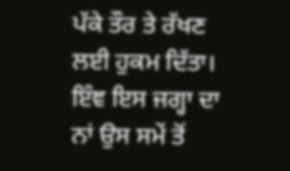ਪੱਕੇ ਤੌਰ ਤੇ ਰੱਖਣ ਲਈ ਹੁਕਮ ਦਿੱਤਾ। ਇੰਞ ਇਸ ਜਗ੍ਹਾ ਦਾ ਨਾਂ ਉਸ ਸਮੇਂ ਤੋਂ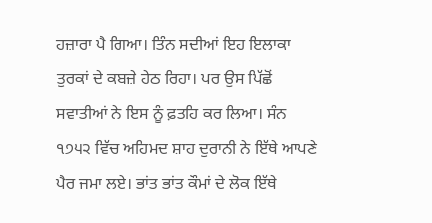ਹਜ਼ਾਰਾ ਪੈ ਗਿਆ। ਤਿੰਨ ਸਦੀਆਂ ਇਹ ਇਲਾਕਾ ਤੁਰਕਾਂ ਦੇ ਕਬਜ਼ੇ ਹੇਠ ਰਿਹਾ। ਪਰ ਉਸ ਪਿੱਛੋਂ ਸਵਾਤੀਆਂ ਨੇ ਇਸ ਨੂੰ ਫ਼ਤਹਿ ਕਰ ਲਿਆ। ਸੰਨ ੧੭੫੨ ਵਿੱਚ ਅਹਿਮਦ ਸ਼ਾਹ ਦੁਰਾਨੀ ਨੇ ਇੱਥੇ ਆਪਣੇ ਪੈਰ ਜਮਾ ਲਏ। ਭਾਂਤ ਭਾਂਤ ਕੌਮਾਂ ਦੇ ਲੋਕ ਇੱਥੇ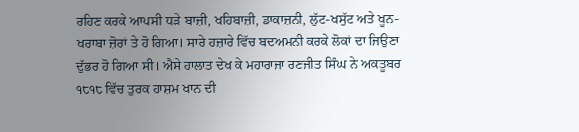ਰਹਿਣ ਕਰਕੇ ਆਪਸੀ ਧੜੇ ਬਾਜ਼ੀ, ਖਹਿਬਾਜ਼ੀ, ਡਾਕਾਜ਼ਨੀ, ਲੁੱਟ-ਖਸੁੱਟ ਅਤੇ ਖੂਨ-ਖਰਾਬਾ ਜ਼ੋਰਾਂ ਤੇ ਹੋ ਗਿਆ। ਸਾਰੇ ਹਜ਼ਾਰੇ ਵਿੱਚ ਬਦਅਮਨੀ ਕਰਕੇ ਲੋਕਾਂ ਦਾ ਜਿਉਣਾ ਦੁੱਭਰ ਹੋ ਗਿਆ ਸੀ। ਐਸੇ ਹਾਲਾਤ ਦੇਖ ਕੇ ਮਹਾਰਾਜਾ ਰਣਜੀਤ ਸਿੰਘ ਨੇ ਅਕਤੂਬਰ ੧੮੧੮ ਵਿੱਚ ਤੁਰਕ ਹਾਸ਼ਮ ਖਾਨ ਦੀ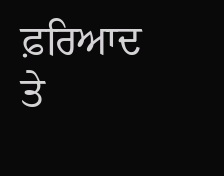ਫ਼ਰਿਆਦ ਤੇ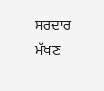ਸਰਦਾਰ ਮੱਖਣ